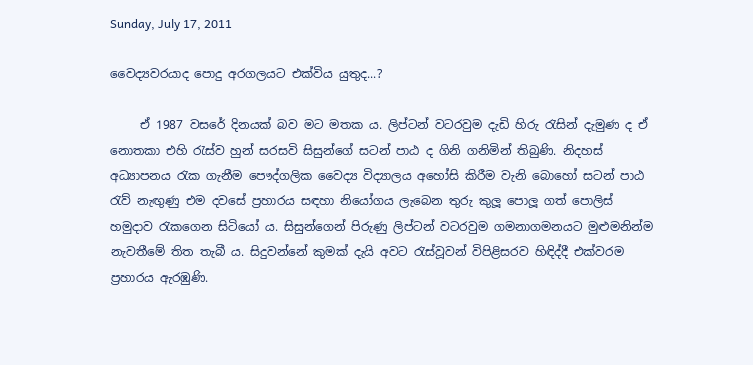Sunday, July 17, 2011

වෛද්‍යවරයාද පොදු අරගලයට එක්විය යුතුද...?

     ඒ 1987 වසරේ දිනයක් බව මට මතක ය. ලිප්ටන් වටරවුම දැඩි හිරු රැසින් දැමුණ ද ඒ නොතකා එහි රැස්ව හුන් සරසවි සිසුන්ගේ සටන් පාඨ ද ගිනි ගනිමින් තිබුණි. නිදහස් අධ්‍යාපනය රැක ගැනීම පෞද්ගලික වෛද්‍ය විද්‍යාලය අහෝසි කිරීම වැනි බොහෝ සටන් පාඨ රැව් නැඟුණු එම දවසේ ප්‍රහාරය සඳහා නියෝගය ලැබෙන තුරු කුලූ පොලූ ගත් පොලිස් හමුදාව රැකගෙන සිටියෝ ය. සිසුන්ගෙන් පිරුණු ලිප්ටන් වටරවුම ගමනාගමනයට මුළුමනින්ම නැවතීමේ තිත තැබී ය. සිදුවන්නේ කුමක් දැයි අවට රැස්වූවන් විපිළිසරව හිඳිද්දී එක්වරම ප්‍රහාරය ඇරඹුණි.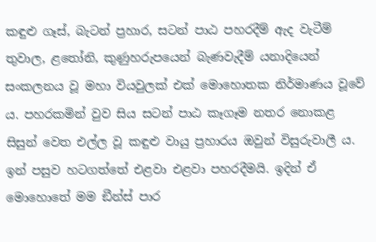කඳුළු ගෑස්, බැටන් ප්‍රහාර, සටන් පාඨ පහරදීම් ඇද වැටීම් තුවාල, ළතෝනි, කුණුහරුපයෙන් බැණවැදීම් යනාදියෙන් සංකලනය වූ මහා වියවුලක් එක් මොහොතක නිර්මාණය වූවේ ය. පහරකමින් වුව සිය සටන් පාඨ කෑගෑම නතර නොකළ සිසුන් වෙත එල්ල වූ කඳුළු වායු ප්‍රහාරය ඔවුන් විසුරුවාලී ය. ඉන් පසුව හටගත්තේ එළවා එළවා පහරදීමයි. ඉදින් ඒ මොහොතේ මම ඞීන්ස් පාර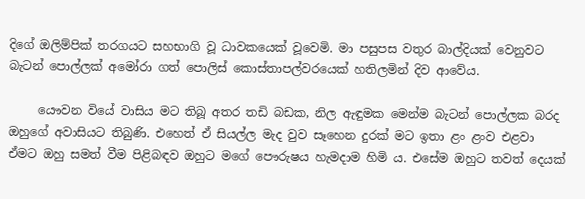දිගේ ඔලිම්පික් තරගයට සහභාගි වූ ධාවකයෙක් වූවෙමි. මා පසුපස වතුර බාල්දියක් වෙනුවට බැටන් පොල්ලක් අමෝරා ගත් පොලිස් කොස්තාපල්වරයෙක් හතිලමින් දිව ආවේය.

     යෞවන වියේ වාසිය මට තිබූ අතර තඩි බඩක, නිල ඇඳුමක මෙන්ම බැටන් පොල්ලක බරද ඔහුගේ අවාසියට තිබුණි. එහෙත් ඒ සියල්ල මැද වුව සෑහෙන දුරක් මට ඉතා ළං ළංව එළවා ඒමට ඔහු සමත් වීම පිළිබඳව ඔහුට මගේ පෞරුෂය හැමදාම හිමි ය. එසේම ඔහුට තවත් දෙයක්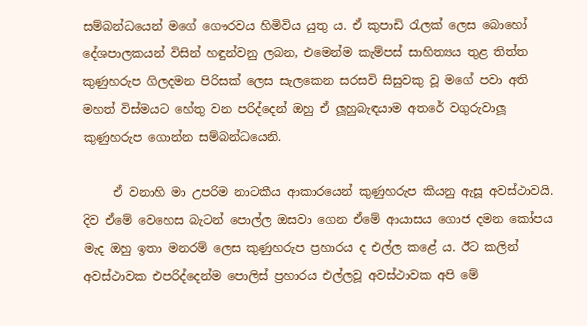සම්බන්ධයෙන් මගේ ගෞරවය හිමිවිය යුතු ය. ඒ කුපාඩි රැලක් ලෙස බොහෝ දේශපාලකයන් විසින් හඳුන්වනු ලබන, එමෙන්ම කැම්පස් සාහිත්‍යය තුළ තිත්ත කුණුහරුප ගිලදමන පිරිසක් ලෙස සැලකෙන සරසවි සිසුවකු වූ මගේ පවා අති මහත් විස්මයට හේතු වන පරිද්දෙන් ඔහු ඒ ලූහුබැඳයාම අතරේ වගුරුවාලූ කුණුහරුප ගොන්න සම්බන්ධයෙනි.

     ඒ වනාහි මා උපරිම නාටකීය ආකාරයෙන් කුණුහරුප කියනු ඇසූ අවස්ථාවයි. දිව ඒමේ වෙහෙස බැටන් පොල්ල ඔසවා ගෙන ඒමේ ආයාසය ගොජ දමන කෝපය මැද ඔහු ඉතා මනරම් ලෙස කුණුහරුප ප්‍රහාරය ද එල්ල කළේ ය. ඊට කලින් අවස්ථාවක එපරිද්දෙන්ම පොලිස් ප්‍රහාරය එල්ලවූ අවස්ථාවක අපි මේ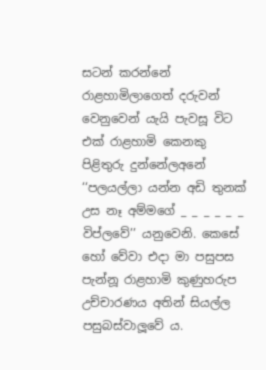සටන් කරන්නේ රාළහාමිලාගෙත් දරුවන් වෙනුවෙන් යැයි පැවසූ විට එක් රාළහාමි කෙනකු පිළිතුරු දුන්නේලඅනේ ‘‘පලයල්ලා යන්න අඩි තුනක් උස නෑ අම්මගේ _ _ _ _ _ _ විප්ලවේ’’ යනුවෙනි. කෙසේ හෝ වේවා එදා මා පසුපස පැන්නූ රාළහාමි කුණුහරුප උච්චාරණය අතින් සියල්ල පසුබස්වාලූවේ ය.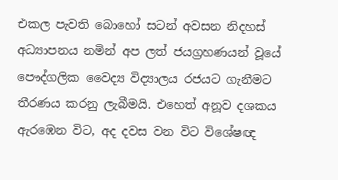එකල පැවති බොහෝ සටන් අවසන නිදහස් අධ්‍යාපනය නමින් අප ලත් ජයග්‍රහණයන් වූයේ පෞද්ගලික වෛද්‍ය විද්‍යාලය රජයට ගැනීමට තීරණය කරනු ලැබීමයි. එහෙත් අනූව දශකය ඇරඹෙන විට, අද දවස වන විට විශේෂඥ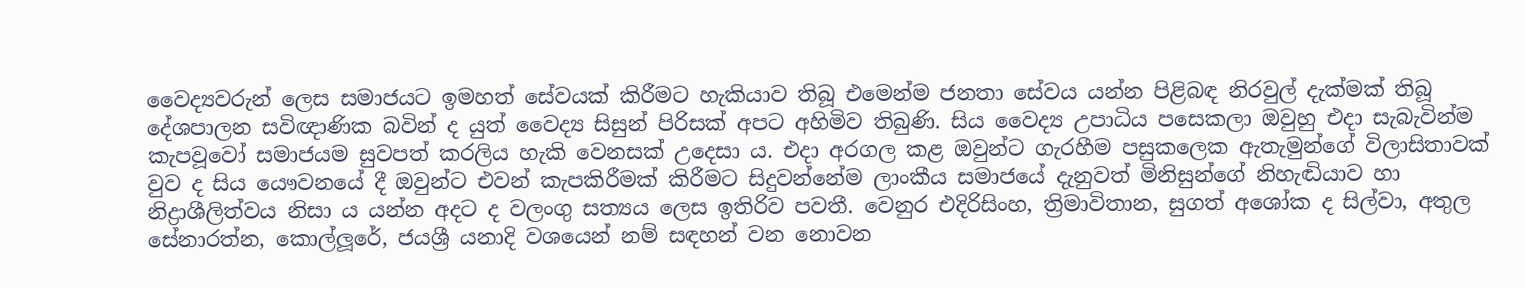වෛද්‍යවරුන් ලෙස සමාජයට ඉමහත් සේවයක් කිරීමට හැකියාව තිබූ එමෙන්ම ජනතා සේවය යන්න පිළිබඳ නිරවුල් දැක්මක් තිබූ දේශපාලන සවිඥාණික බවින් ද යුත් වෛද්‍ය සිසුන් පිරිසක් අපට අහිමිව තිබුණි. සිය වෛද්‍ය උපාධිය පසෙකලා ඔවුහු එදා සැබැවින්ම කැපවූවෝ සමාජයම සුවපත් කරලිය හැකි වෙනසක් උදෙසා ය. එදා අරගල කළ ඔවුන්ට ගැරහීම පසුකලෙක ඇතැමුන්ගේ විලාසිතාවක් වුව ද සිය යෞවනයේ දී ඔවුන්ට එවන් කැපකිරීමක් කිරීමට සිදුවන්නේම ලාංකීය සමාජයේ දැනුවත් මිනිසුන්ගේ නිහැඬියාව හා නිද්‍රාශීලිත්වය නිසා ය යන්න අදට ද වලංගු සත්‍යය ලෙස ඉතිරිව පවතී. වෙනුර එදිරිසිංහ, ත්‍රිමාවිතාන, සුගත් අශෝක ද සිල්වා, අතුල සේනාරත්න, කොල්ලූරේ, ජයශ්‍රී යනාදි වශයෙන් නම් සඳහන් වන නොවන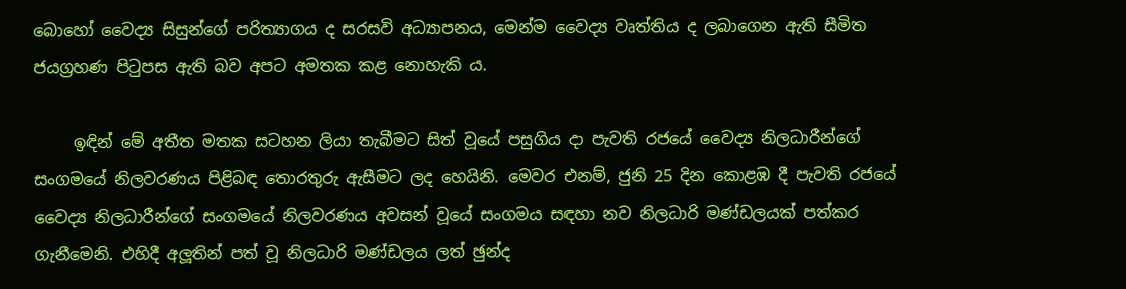බොහෝ වෛද්‍ය සිසුන්ගේ පරිත්‍යාගය ද සරසවි අධ්‍යාපනය, මෙන්ම වෛද්‍ය වෘත්තිය ද ලබාගෙන ඇති සීමිත ජයග්‍රහණ පිටුපස ඇති බව අපට අමතක කළ නොහැකි ය.

     ඉඳින් මේ අතීත මතක සටහන ලියා තැබීමට සිත් වූයේ පසුගිය දා පැවති රජයේ වෛද්‍ය නිලධාරීන්ගේ සංගමයේ නිලවරණය පිළිබඳ තොරතුරු ඇසීමට ලද හෙයිනි. මෙවර එනම්, ජුනි 25 දින කොළඹ දී පැවති රජයේ වෛද්‍ය නිලධාරීන්ගේ සංගමයේ නිලවරණය අවසන් වූයේ සංගමය සඳහා නව නිලධාරි මණ්ඩලයක් පත්කර ගැනීමෙනි. එහිදී අලූතින් පත් වූ නිලධාරි මණ්ඩලය ලත් ඡුන්ද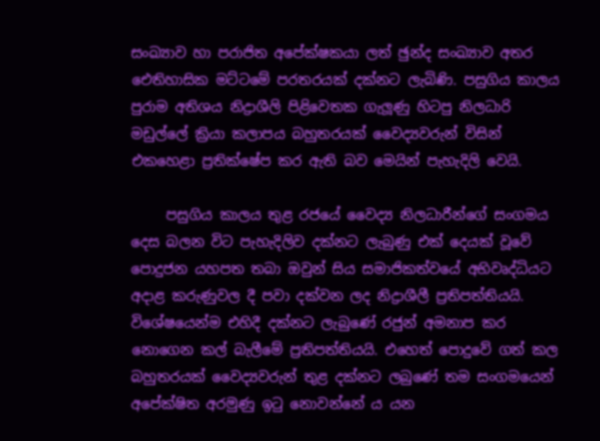සංඛ්‍යාව හා පරාජිත අපේක්ෂකයා ලත් ඡුන්ද සංඛ්‍යාව අතර ඓතිහාසික මට්ටමේ පරතරයක් දක්නට ලැබිණි. පසුගිය කාලය පුරාම අතිශය නිද්‍රාශීලි පිළිවෙතක ගැලූණු හිටපු නිලධාරි මඩුල්ලේ ක්‍රියා කලාපය බහුතරයක් වෛද්‍යවරුන් විසින් එකහෙළා ප්‍රතික්ෂේප කර ඇති බව මෙයින් පැහැදිලි වෙයි.

     පසුගිය කාලය තුළ රජයේ වෛද්‍ය නිලධාරීන්ගේ සංගමය දෙස බලන විට පැහැදිලිව දක්නට ලැබුණු එක් දෙයක් වූවේ පොදුජන යහපත තබා ඔවුන් සිය සමාජිකත්වයේ අභිවෘද්ධියට අදාළ කරුණුවල දී පවා දක්වන ලද නිද්‍රාශීලී ප්‍රතිපත්තියයි. විශේෂයෙන්ම එහිදී දක්නට ලැබුණේ රජුන් අමනාප කර නොගෙන කල් බැලීමේ ප්‍රතිපත්තියයි. එහෙත් පොදුවේ ගත් කල බහුතරයක් වෛද්‍යවරුන් තුළ දක්නට ලබුණේ තම සංගමයෙන් අපේක්ෂිත අරමුණු ඉටු නොවන්නේ ය යන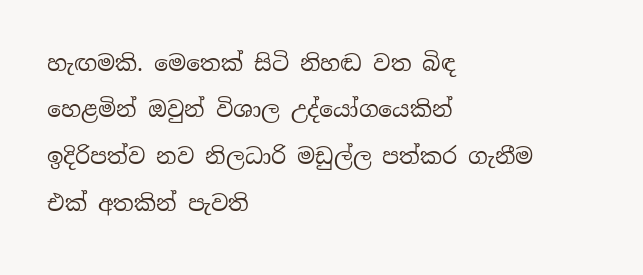හැඟමකි. මෙතෙක් සිටි නිහඬ වත බිඳ හෙළමින් ඔවුන් විශාල උද්යෝගයෙකින් ඉදිරිපත්ව නව නිලධාරි මඩුල්ල පත්කර ගැනීම එක් අතකින් පැවති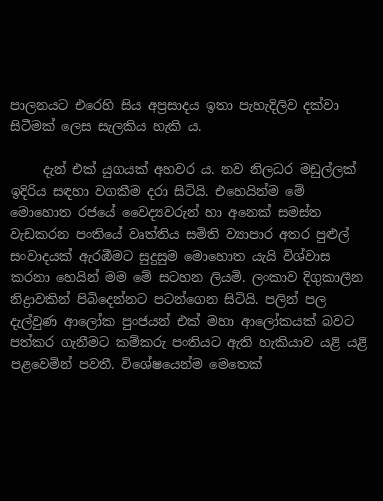පාලනයට එරෙහි සිය අප්‍රසාදය ඉතා පැහැදිලිව දක්වා සිටීමක් ලෙස සැලකිය හැකි ය.

     දැන් එක් යුගයක් අහවර ය. නව නිලධර මඩුල්ලක් ඉදිරිය සඳහා වගකීම දරා සිටියි. එහෙයින්ම මේ මොහොත රජයේ වෛද්‍යවරුන් හා අනෙක් සමස්ත වැඩකරන පංතියේ වෘත්තිය සමිති ව්‍යාපාර අතර පුළුල් සංවාදයක් ඇරඹීමට සුදුසුම මොහොත යැයි විශ්වාස කරනා හෙයින් මම මේ සටහන ලියමි. ලංකාව දිගුකාලීන නිද්‍රාවකින් පිබිදෙන්නට පටන්ගෙන සිටියි. පලින් පල දැල්වුණ ආලෝක පුංජයන් එක් මහා ආලෝකයක් බවට පත්කර ගැනීමට කම්කරු පංතියට ඇති හැකියාව යළි යළි පළවෙමින් පවතී. විශේෂයෙන්ම මෙතෙක්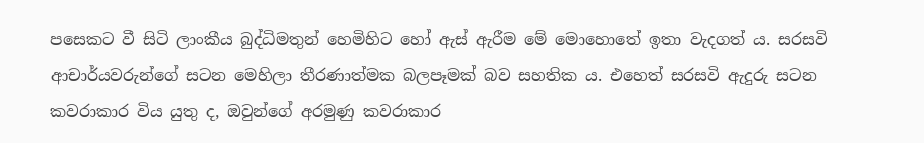පසෙකට වී සිටි ලාංකීය බුද්ධිමතුන් හෙමිහිට හෝ ඇස් ඇරීම මේ මොහොතේ ඉතා වැදගත් ය. සරසවි ආචාර්යවරුන්ගේ සටන මෙහිලා තීරණාත්මක බලපෑමක් බව සහතික ය. එහෙත් සරසවි ඇදුරු සටන කවරාකාර විය යුතු ද, ඔවුන්ගේ අරමුණු කවරාකාර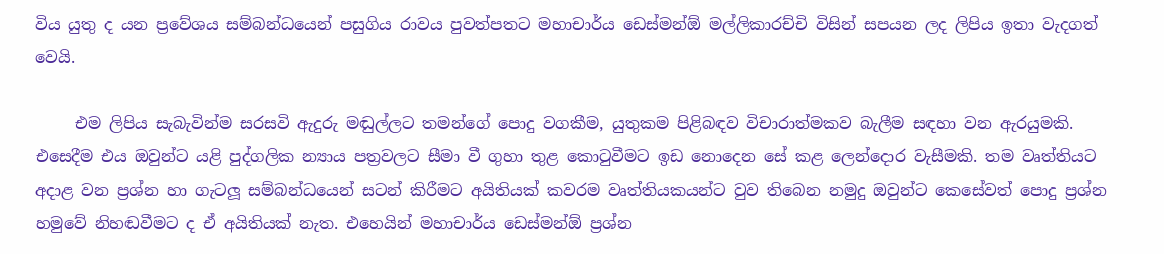විය යුතු ද යන ප්‍රවේශය සම්බන්ධයෙන් පසුගිය රාවය පුවත්පතට මහාචාර්ය ඩෙස්මන්ඕ මල්ලිකාරච්චි විසින් සපයන ලද ලිපිය ඉතා වැදගත් වෙයි.

     එම ලිපිය සැබැවින්ම සරසවි ඇදුරු මඬුල්ලට තමන්ගේ පොදු වගකීම, යුතුකම පිළිබඳව විචාරාත්මකව බැලීම සඳහා වන ඇරයුමකි. එසෙදීම එය ඔවුන්ට යළි පුද්ගලික න්‍යාය පත්‍රවලට සීමා වී ගුහා තුළ කොටුවීමට ඉඩ නොදෙන සේ කළ ලෙන්දොර වැසීමකි. තම වෘත්තියට අදාළ වන ප්‍රශ්න හා ගැටලූ සම්බන්ධයෙන් සටන් කිරීමට අයිතියක් කවරම වෘත්තියකයන්ට වුව තිබෙන නමුදු ඔවුන්ට කෙසේවත් පොදු ප්‍රශ්න හමුවේ නිහඬවීමට ද ඒ අයිතියක් නැත. එහෙයින් මහාචාර්ය ඩෙස්මන්ඕ ප්‍රශ්න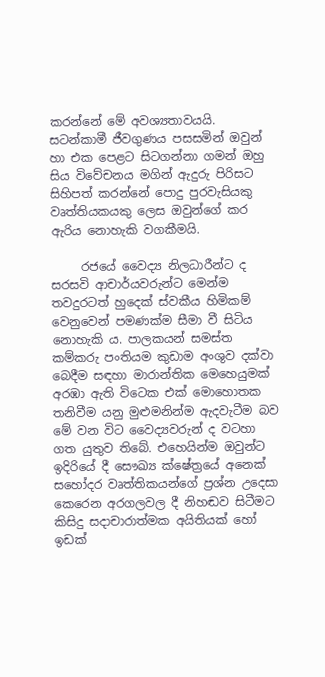කරන්නේ මේ අවශ්‍යතාවයයි. සටන්කාමී ජීවගුණය පසසමින් ඔවුන් හා එක පෙළට සිටගන්නා ගමන් ඔහු සිය විවේචනය මගින් ඇදුරු පිරිසට සිහිපත් කරන්නේ පොදු පුරවැසියකු වෘත්තියකයකු ලෙස ඔවුන්ගේ කර ඇරිය නොහැකි වගකීමයි.

     රජයේ වෛද්‍ය නිලධාරීන්ට ද සරසවි ආචාර්යවරුන්ට මෙන්ම තවදුරටත් හුදෙක් ස්වකීය හිමිකම් වෙනුවෙන් පමණක්ම සීමා වී සිටිය නොහැකි ය. පාලකයන් සමස්ත කම්කරු පංතියම කුඩාම අංශුව දක්වා බෙදීම සඳහා මාරාන්තික මෙහෙයුමක් අරඹා ඇති විටෙක එක් මොහොතක තනිවීම යනු මුළුමනින්ම ඇදවැටීම බව මේ වන විට වෛද්‍යවරුන් ද වටහා ගත යුතුව තිබේ. එහෙයින්ම ඔවුන්ට ඉදිරියේ දී සෞඛ්‍ය ක්ෂේත්‍රයේ අනෙක් සහෝදර වෘත්තිකයන්ගේ ප්‍රශ්න උදෙසා කෙරෙන අරගලවල දී නිහඬව සිටීමට කිසිදු සදාචාරාත්මක අයිතියක් හෝ ඉඩක්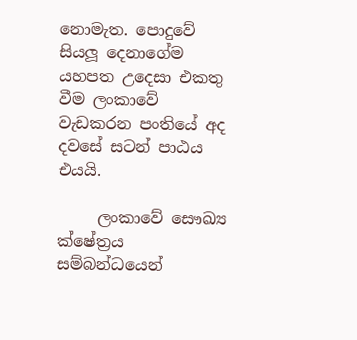නොමැත. පොදුවේ සියලූ දෙනාගේම යහපත උදෙසා එකතු වීම ලංකාවේ වැඩකරන පංතියේ අද දවසේ සටන් පාඨය එයයි.

     ලංකාවේ සෞඛ්‍ය ක්ෂේත්‍රය සම්බන්ධයෙන්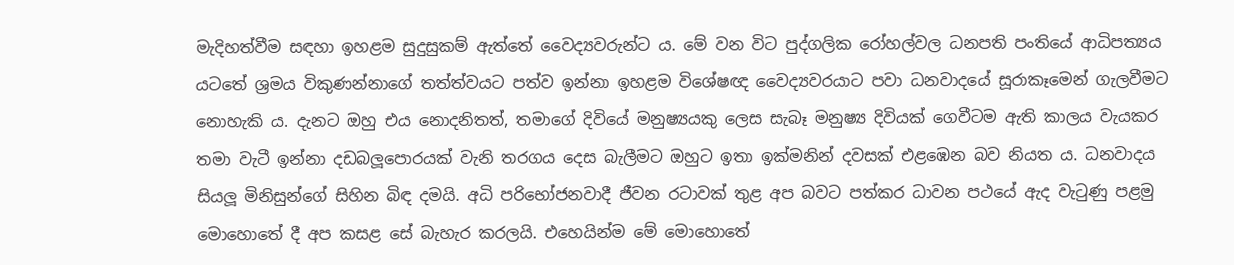මැදිහත්වීම සඳහා ඉහළම සුදුසුකම් ඇත්තේ වෛද්‍යවරුන්ට ය. මේ වන විට පුද්ගලික රෝහල්වල ධනපති පංතියේ ආධිපත්‍යය යටතේ ශ්‍රමය විකුණන්නාගේ තත්ත්වයට පත්ව ඉන්නා ඉහළම විශේෂඥ වෛද්‍යවරයාට පවා ධනවාදයේ සූරාකෑමෙන් ගැලවීමට නොහැකි ය. දැනට ඔහු එය නොදනිතත්, තමාගේ දිවියේ මනුෂ්‍යයකු ලෙස සැබෑ මනුෂ්‍ය දිවියක් ගෙවීටම ඇති කාලය වැයකර තමා වැටී ඉන්නා දඩබලූපොරයක් වැනි තරගය දෙස බැලීමට ඔහුට ඉතා ඉක්මනින් දවසක් එළඹෙන බව නියත ය. ධනවාදය සියලූ මිනිසුන්ගේ සිහින බිඳ දමයි. අධි පරිභෝජනවාදී ජීවන රටාවක් තුළ අප බවට පත්කර ධාවන පථයේ ඇද වැටුණු පළමු මොහොතේ දී අප කසළ සේ බැහැර කරලයි. එහෙයින්ම මේ මොහොතේ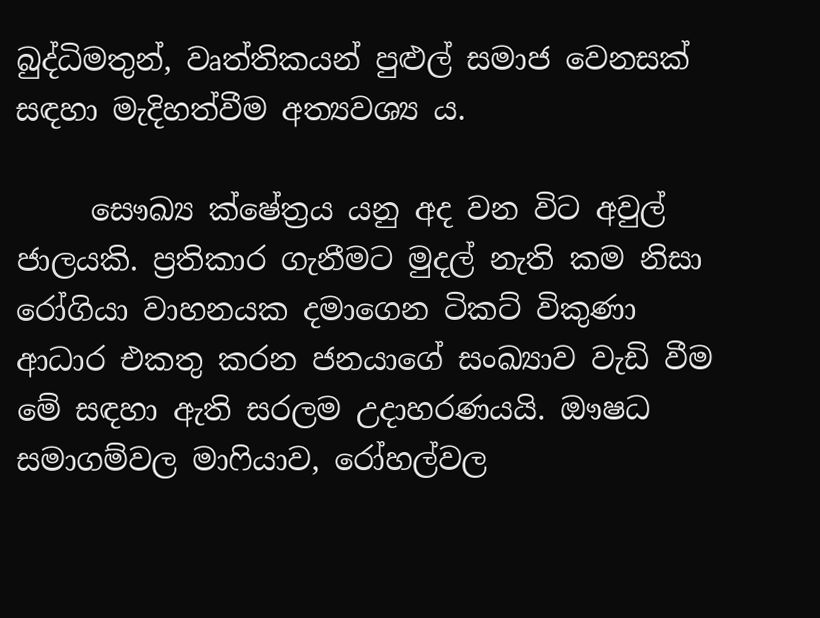බුද්ධිමතුන්, වෘත්තිකයන් පුළුල් සමාජ වෙනසක් සඳහා මැදිහත්වීම අත්‍යවශ්‍ය ය.

     සෞඛ්‍ය ක්ෂේත්‍රය යනු අද වන විට අවුල් ජාලයකි. ප්‍රතිකාර ගැනීමට මුදල් නැති කම නිසා රෝගියා වාහනයක දමාගෙන ටිකට් විකුණා ආධාර එකතු කරන ජනයාගේ සංඛ්‍යාව වැඩි වීම මේ සඳහා ඇති සරලම උදාහරණයයි. ඖෂධ සමාගම්වල මාෆියාව, රෝහල්වල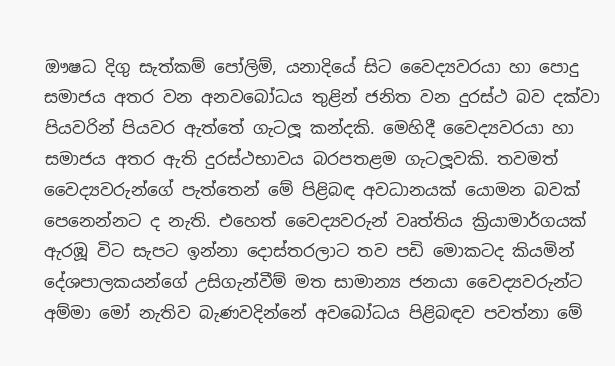ඖෂධ දිගු සැත්කම් පෝලිම්, යනාදියේ සිට වෛද්‍යවරයා හා පොදු සමාජය අතර වන අනවබෝධය තුළින් ජනිත වන දුරස්ථ බව දක්වා පියවරින් පියවර ඇත්තේ ගැටලූ කන්දකි. මෙහිදී වෛද්‍යවරයා හා සමාජය අතර ඇති දුරස්ථභාවය බරපතළම ගැටලූවකි. තවමත් වෛද්‍යවරුන්ගේ පැත්තෙන් මේ පිළිබඳ අවධානයක් යොමන බවක් පෙනෙන්නට ද නැති. එහෙත් වෛද්‍යවරුන් වෘත්තිය ක්‍රියාමාර්ගයක් ඇරඹූ විට සැපට ඉන්නා දොස්තරලාට තව පඩි මොකටද කියමින් දේශපාලකයන්ගේ උසිගැන්වීම් මත සාමාන්‍ය ජනයා වෛද්‍යවරුන්ට අම්මා මෝ නැතිව බැණවදින්නේ අවබෝධය පිළිබඳව පවත්නා මේ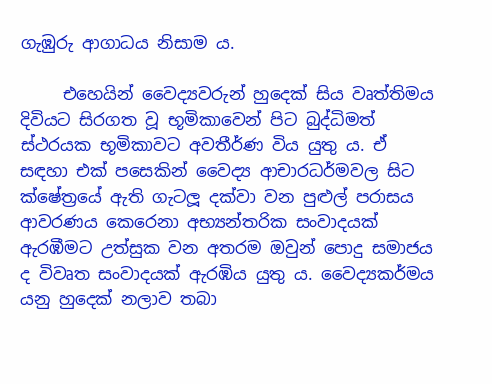ගැඹුරු ආගාධය නිසාම ය.

     එහෙයින් වෛද්‍යවරුන් හුදෙක් සිය වෘත්තිමය දිවියට සිරගත වූ භූමිකාවෙන් පිට බුද්ධිමත් ස්ථරයක භූමිකාවට අවතීර්ණ විය යුතු ය. ඒ සඳහා එක් පසෙකින් වෛද්‍ය ආචාරධර්මවල සිට ක්ෂේත්‍රයේ ඇති ගැටලූ දක්වා වන පුළුල් පරාසය ආවරණය කෙරෙනා අභ්‍යන්තරික සංවාදයක් ඇරඹීමට උත්සුක වන අතරම ඔවුන් පොදු සමාජය ද විවෘත සංවාදයක් ඇරඹිය යුතු ය. වෛද්‍යකර්මය යනු හුදෙක් නලාව තබා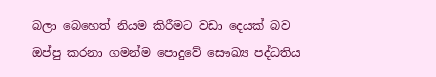බලා බෙහෙත් නියම කිරීමට වඩා දෙයක් බව ඔප්පු කරනා ගමන්ම පොදුවේ සෞඛ්‍ය පද්ධතිය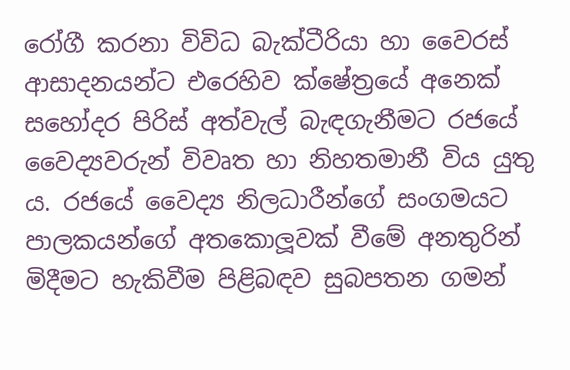රෝගී කරනා විවිධ බැක්ටීරියා හා වෛරස් ආසාදනයන්ට එරෙහිව ක්ෂේත්‍රයේ අනෙක් සහෝදර පිරිස් අත්වැල් බැඳගැනීමට රජයේ වෛද්‍යවරුන් විවෘත හා නිහතමානී විය යුතු ය. රජයේ වෛද්‍ය නිලධාරීන්ගේ සංගමයට පාලකයන්ගේ අතකොලූවක් වීමේ අනතුරින් මිදීමට හැකිවීම පිළිබඳව සුබපතන ගමන්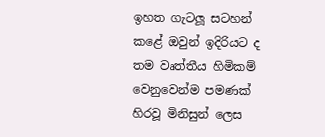ඉහත ගැටලූ සටහන් කළේ ඔවුන් ඉදිරියට ද තම වෘත්තීය හිමිකම් වෙනුවෙන්ම පමණක් හිරවූ මිනිසුන් ලෙස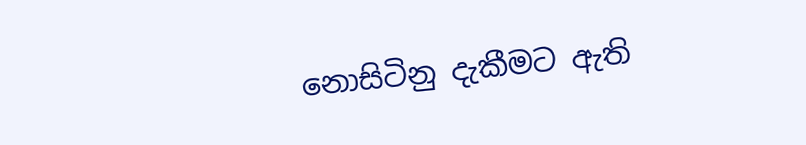නොසිටිනු දැකීමට ඇති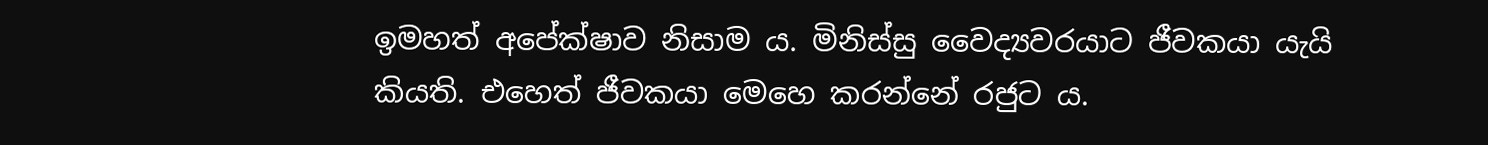ඉමහත් අපේක්ෂාව නිසාම ය. මිනිස්සු වෛද්‍යවරයාට ජීවකයා යැයි කියති. එහෙත් ජීවකයා මෙහෙ කරන්නේ රජුට ය.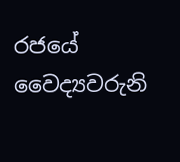රජයේ වෛද්‍යවරුනි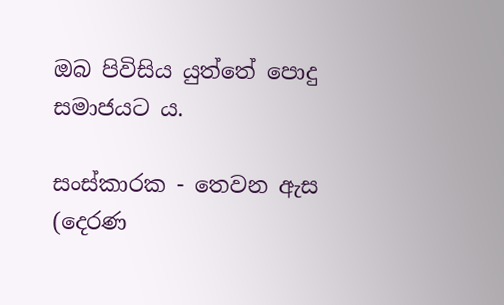ඔබ පිවිසිය යුත්තේ පොදු සමාජයට ය.

සංස්කාරක - තෙවන ඇස
(දෙරණ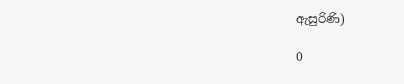ඇසුරිණි)

0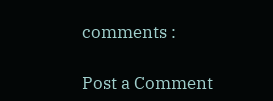comments :

Post a Comment